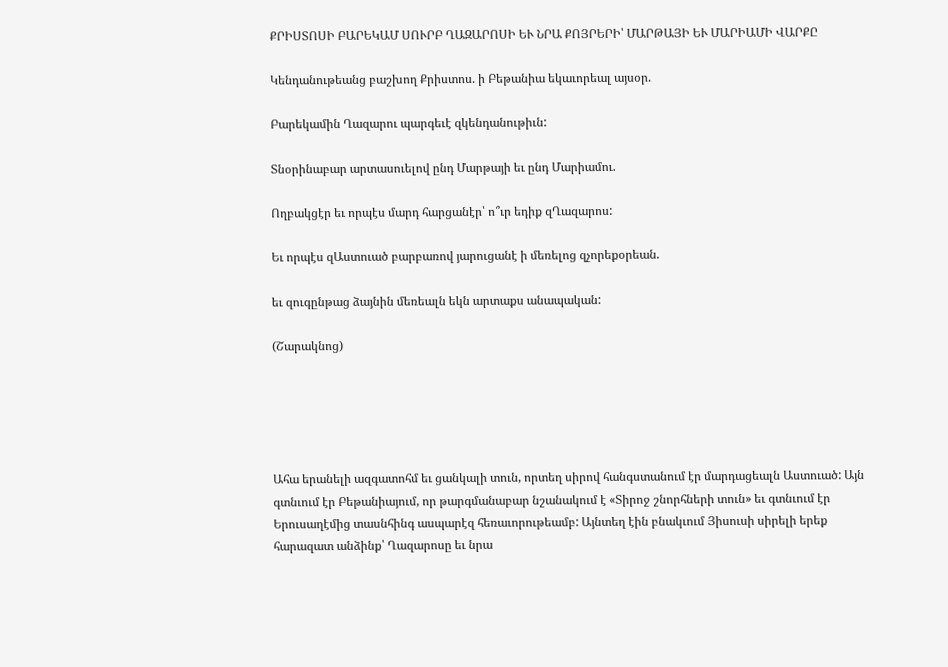ՔՐԻՍՏՈՍԻ ԲԱՐԵԿԱՄ ՍՈՒՐԲ ՂԱԶԱՐՈՍԻ ԵՒ ՆՐԱ ՔՈՅՐԵՐԻ՝ ՄԱՐԹԱՅԻ ԵՒ ՄԱՐԻԱՄԻ ՎԱՐՔԸ

Կենդանութեանց բաշխող Քրիստոս. ի Բեթանիա եկաւորեալ այսօր.

Բարեկամին Ղազարու պարգեւէ զկենդանութիւն:

Տնօրինաբար արտասուելով ընդ Մարթայի եւ ընդ Մարիամու.

Ողբակցէր եւ որպէս մարդ հարցանէր՝ ո՞ւր եդիք զՂազարոս:

Եւ որպէս զԱստուած բարբառով յարուցանէ ի մեռելոց զչորեքօրեան.

եւ զուգընթաց ձայնին մեռեալն եկն արտաքս անապական:

(Շարակնոց)





Ահա երանելի ազգատոհմ եւ ցանկալի տուն, որտեղ սիրով հանգստանում էր մարդացեալն Աստուած: Այն գտնւում էր Բեթանիայում, որ թարգմանաբար նշանակում է «Տիրոջ շնորհների տուն» եւ գտնւում էր Երուսաղէմից տասնհինգ ասպարէզ հեռաւորութեամբ: Այնտեղ էին բնակւում Յիսուսի սիրելի երեք հարազատ անձինք՝ Ղազարոսը եւ նրա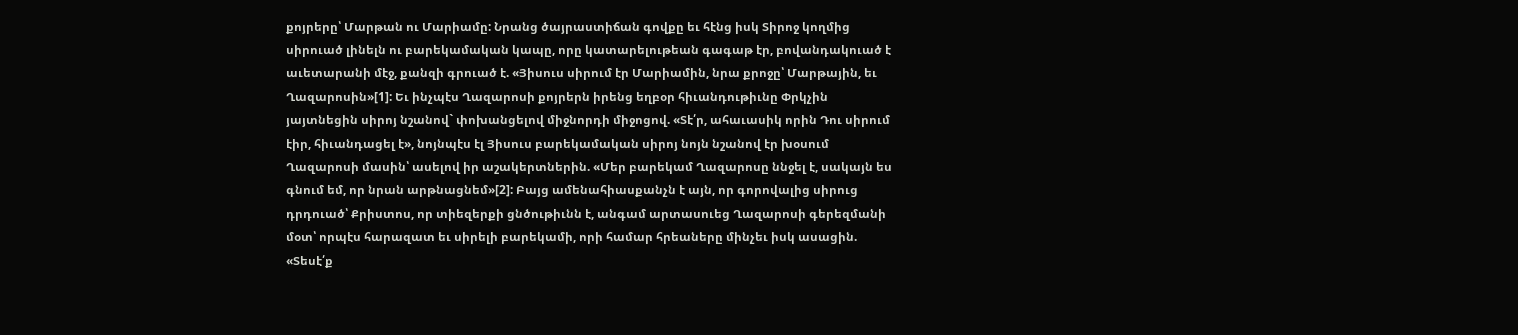քոյրերը՝ Մարթան ու Մարիամը: Նրանց ծայրաստիճան գովքը եւ հէնց իսկ Տիրոջ կողմից սիրուած լինելն ու բարեկամական կապը, որը կատարելութեան գագաթ էր, բովանդակուած է աւետարանի մէջ, քանզի գրուած է. «Յիսուս սիրում էր Մարիամին, նրա քրոջը՝ Մարթային, եւ Ղազարոսին»[1]: Եւ ինչպէս Ղազարոսի քոյրերն իրենց եղբօր հիւանդութիւնը Փրկչին յայտնեցին սիրոյ նշանով` փոխանցելով միջնորդի միջոցով. «Տէ՛ր, ահաւասիկ որին Դու սիրում էիր, հիւանդացել է», նոյնպէս էլ Յիսուս բարեկամական սիրոյ նոյն նշանով էր խօսում Ղազարոսի մասին՝ ասելով իր աշակերտներին. «Մեր բարեկամ Ղազարոսը ննջել է, սակայն ես գնում եմ, որ նրան արթնացնեմ»[2]: Բայց ամենահիասքանչն է այն, որ գորովալից սիրուց դրդուած՝ Քրիստոս, որ տիեզերքի ցնծութիւնն է, անգամ արտասուեց Ղազարոսի գերեզմանի մօտ՝ որպէս հարազատ եւ սիրելի բարեկամի, որի համար հրեաները մինչեւ իսկ ասացին. «Տեսէ՛ք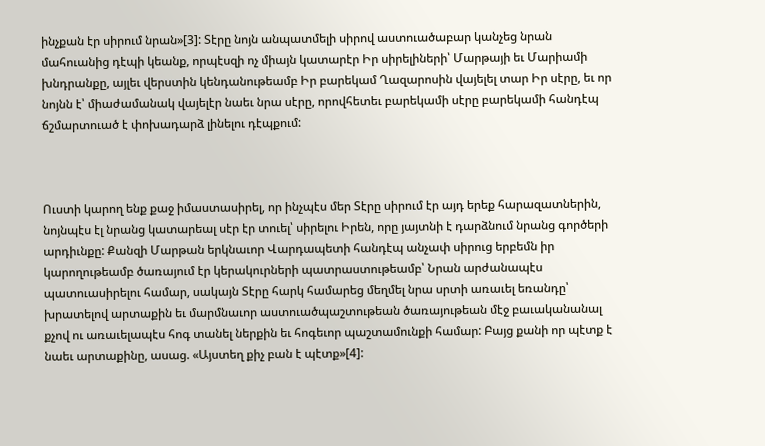ինչքան էր սիրում նրան»[3]: Տէրը նոյն անպատմելի սիրով աստուածաբար կանչեց նրան մահուանից դէպի կեանք, որպէսզի ոչ միայն կատարէր Իր սիրելիների՝ Մարթայի եւ Մարիամի խնդրանքը, այլեւ վերստին կենդանութեամբ Իր բարեկամ Ղազարոսին վայելել տար Իր սէրը, եւ որ նոյնն է՝ միաժամանակ վայելէր նաեւ նրա սէրը, որովհետեւ բարեկամի սէրը բարեկամի հանդէպ ճշմարտուած է փոխադարձ լինելու դէպքում:



Ուստի կարող ենք քաջ իմաստասիրել, որ ինչպէս մեր Տէրը սիրում էր այդ երեք հարազատներին, նոյնպէս էլ նրանց կատարեալ սէր էր տուել՝ սիրելու Իրեն, որը յայտնի է դարձնում նրանց գործերի արդիւնքը: Քանզի Մարթան երկնաւոր Վարդապետի հանդէպ անչափ սիրուց երբեմն իր կարողութեամբ ծառայում էր կերակուրների պատրաստութեամբ՝ Նրան արժանապէս պատուասիրելու համար, սակայն Տէրը հարկ համարեց մեղմել նրա սրտի առաւել եռանդը՝ խրատելով արտաքին եւ մարմնաւոր աստուածպաշտութեան ծառայութեան մէջ բաւականանալ քչով ու առաւելապէս հոգ տանել ներքին եւ հոգեւոր պաշտամունքի համար: Բայց քանի որ պէտք է նաեւ արտաքինը, ասաց. «Այստեղ քիչ բան է պէտք»[4]: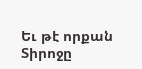Եւ թէ որքան Տիրոջը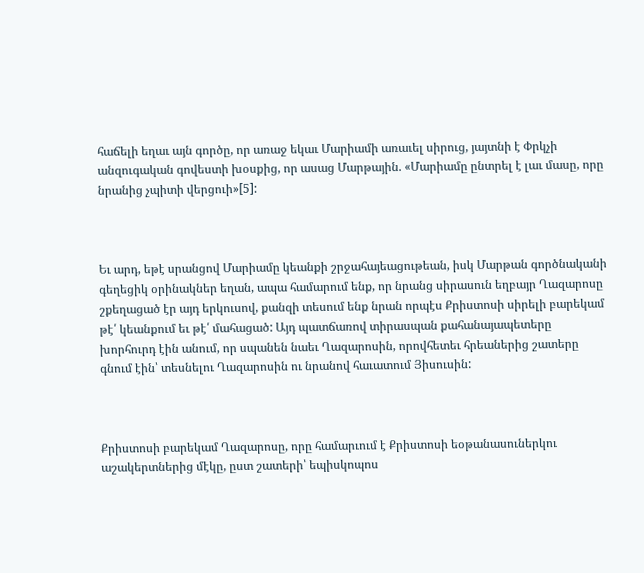հաճելի եղաւ այն գործը, որ առաջ եկաւ Մարիամի առաւել սիրուց, յայտնի է Փրկչի անզուգական գովեստի խօսքից, որ ասաց Մարթային. «Մարիամը ընտրել է լաւ մասը, որը նրանից չպիտի վերցուի»[5]:



Եւ արդ, եթէ սրանցով Մարիամը կեանքի շրջահայեացութեան, իսկ Մարթան գործնականի գեղեցիկ օրինակներ եղան, ապա համարում ենք, որ նրանց սիրասուն եղբայր Ղազարոսը շքեղացած էր այդ երկուսով, քանզի տեսում ենք նրան որպէս Քրիստոսի սիրելի բարեկամ թէ՛ կեանքում եւ թէ՛ մահացած: Այդ պատճառով տիրասպան քահանայապետերը խորհուրդ էին անում, որ սպանեն նաեւ Ղազարոսին, որովհետեւ հրեաներից շատերը գնում էին՝ տեսնելու Ղազարոսին ու նրանով հաւատում Յիսուսին:



Քրիստոսի բարեկամ Ղազարոսը, որը համարւում է Քրիստոսի եօթանասուներկու աշակերտներից մէկը, ըստ շատերի՝ եպիսկոպոս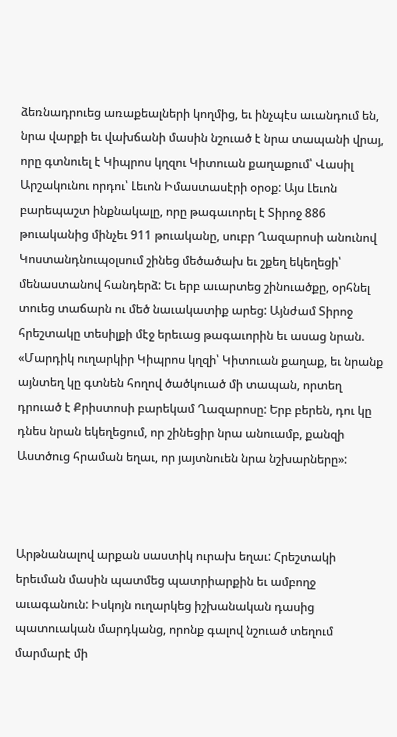ձեռնադրուեց առաքեալների կողմից, եւ ինչպէս աւանդում են, նրա վարքի եւ վախճանի մասին նշուած է նրա տապանի վրայ, որը գտնուել է Կիպրոս կղզու Կիտուան քաղաքում՝ Վասիլ Արշակունու որդու՝ Լեւոն Իմաստասէրի օրօք: Այս Լեւոն բարեպաշտ ինքնակալը, որը թագաւորել է Տիրոջ 886 թուականից մինչեւ 911 թուականը, սուբր Ղազարոսի անունով Կոստանդնուպօլսում շինեց մեծածախ եւ շքեղ եկեղեցի՝ մենաստանով հանդերձ: Եւ երբ աւարտեց շինուածքը, օրհնել տուեց տաճարն ու մեծ նաւակատիք արեց: Այնժամ Տիրոջ հրեշտակը տեսիլքի մէջ երեւաց թագաւորին եւ ասաց նրան. «Մարդիկ ուղարկիր Կիպրոս կղզի՝ Կիտուան քաղաք, եւ նրանք այնտեղ կը գտնեն հողով ծածկուած մի տապան, որտեղ դրուած է Քրիստոսի բարեկամ Ղազարոսը: Երբ բերեն, դու կը դնես նրան եկեղեցում, որ շինեցիր նրա անուամբ, քանզի Աստծուց հրաման եղաւ, որ յայտնուեն նրա նշխարները»:



Արթնանալով արքան սաստիկ ուրախ եղաւ: Հրեշտակի երեւման մասին պատմեց պատրիարքին եւ ամբողջ աւագանուն: Իսկոյն ուղարկեց իշխանական դասից պատուական մարդկանց, որոնք գալով նշուած տեղում մարմարէ մի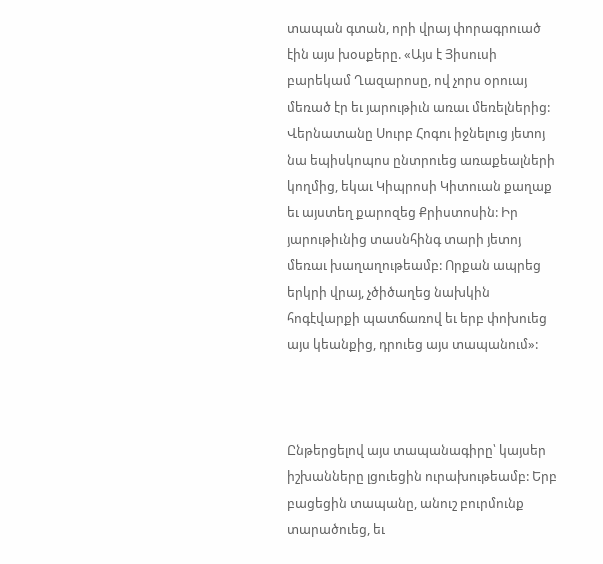տապան գտան, որի վրայ փորագրուած էին այս խօսքերը. «Այս է Յիսուսի բարեկամ Ղազարոսը, ով չորս օրուայ մեռած էր եւ յարութիւն առաւ մեռելներից: Վերնատանը Սուրբ Հոգու իջնելուց յետոյ նա եպիսկոպոս ընտրուեց առաքեալների կողմից, եկաւ Կիպրոսի Կիտուան քաղաք եւ այստեղ քարոզեց Քրիստոսին: Իր յարութիւնից տասնհինգ տարի յետոյ մեռաւ խաղաղութեամբ: Որքան ապրեց երկրի վրայ, չծիծաղեց նախկին հոգէվարքի պատճառով եւ երբ փոխուեց այս կեանքից, դրուեց այս տապանում»:



Ընթերցելով այս տապանագիրը՝ կայսեր իշխանները լցուեցին ուրախութեամբ: Երբ բացեցին տապանը, անուշ բուրմունք տարածուեց, եւ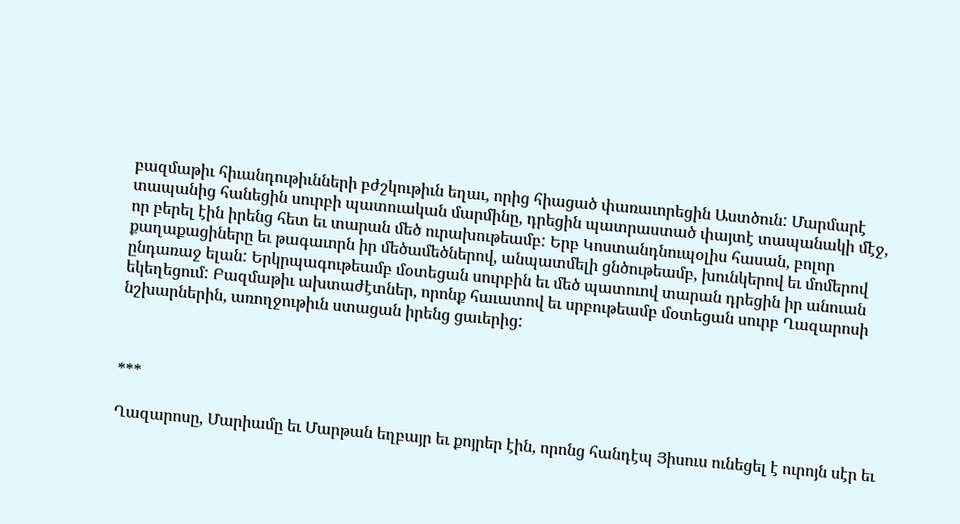բազմաթիւ հիւանդութիւնների բժշկութիւն եղաւ, որից հիացած փառաւորեցին Աստծուն: Մարմարէ տապանից հանեցին սուրբի պատուական մարմինը, դրեցին պատրաստած փայտէ տապանակի մէջ, որ բերել էին իրենց հետ եւ տարան մեծ ուրախութեամբ: Երբ Կոստանդնուպօլիս հասան, բոլոր քաղաքացիները եւ թագաւորն իր մեծամեծներով, անպատմելի ցնծութեամբ, խունկերով եւ մոմերով ընդառաջ ելան: Երկրպագութեամբ մօտեցան սուրբին եւ մեծ պատուով տարան դրեցին իր անուան եկեղեցում: Բազմաթիւ ախտաժէտներ, որոնք հաւատով եւ սրբութեամբ մօտեցան սուրբ Ղազարոսի նշխարներին, առողջութիւն ստացան իրենց ցաւերից:



***

Ղազարոսը, Մարիամը եւ Մարթան եղբայր եւ քոյրեր էին, որոնց հանդէպ Յիսուս ունեցել է ուրոյն սէր եւ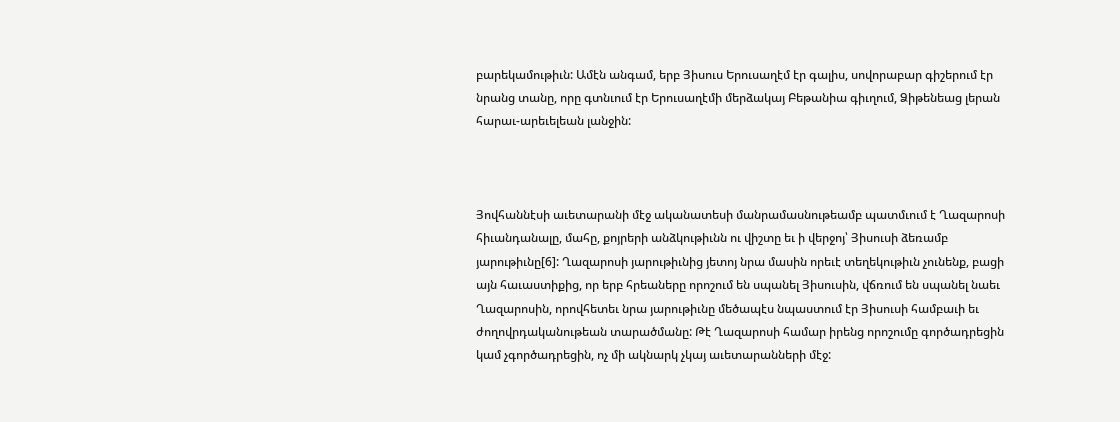բարեկամութիւն: Ամէն անգամ, երբ Յիսուս Երուսաղէմ էր գալիս, սովորաբար գիշերում էր նրանց տանը, որը գտնւում էր Երուսաղէմի մերձակայ Բեթանիա գիւղում, Ձիթենեաց լերան հարաւ-արեւելեան լանջին:



Յովհաննէսի աւետարանի մէջ ականատեսի մանրամասնութեամբ պատմւում է Ղազարոսի հիւանդանալը, մահը, քոյրերի անձկութիւնն ու վիշտը եւ ի վերջոյ՝ Յիսուսի ձեռամբ յարութիւնը[6]: Ղազարոսի յարութիւնից յետոյ նրա մասին որեւէ տեղեկութիւն չունենք, բացի այն հաւաստիքից, որ երբ հրեաները որոշում են սպանել Յիսուսին, վճռում են սպանել նաեւ Ղազարոսին, որովհետեւ նրա յարութիւնը մեծապէս նպաստում էր Յիսուսի համբաւի եւ ժողովրդականութեան տարածմանը: Թէ Ղազարոսի համար իրենց որոշումը գործադրեցին կամ չգործադրեցին, ոչ մի ակնարկ չկայ աւետարանների մէջ: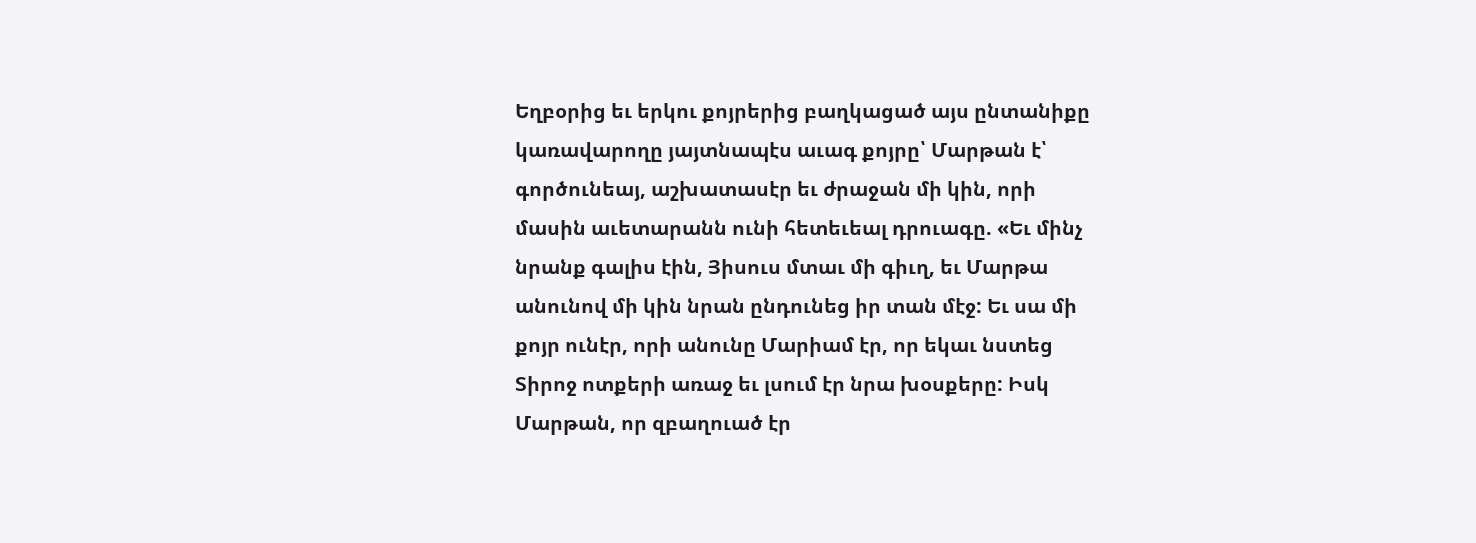Եղբօրից եւ երկու քոյրերից բաղկացած այս ընտանիքը կառավարողը յայտնապէս աւագ քոյրը՝ Մարթան է՝ գործունեայ, աշխատասէր եւ ժրաջան մի կին, որի մասին աւետարանն ունի հետեւեալ դրուագը. «Եւ մինչ նրանք գալիս էին, Յիսուս մտաւ մի գիւղ, եւ Մարթա անունով մի կին նրան ընդունեց իր տան մէջ: Եւ սա մի քոյր ունէր, որի անունը Մարիամ էր, որ եկաւ նստեց Տիրոջ ոտքերի առաջ եւ լսում էր նրա խօսքերը: Իսկ Մարթան, որ զբաղուած էր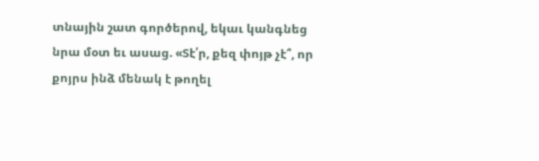տնային շատ գործերով, եկաւ կանգնեց նրա մօտ եւ ասաց. «Տէ՛ր, քեզ փոյթ չէ՞, որ քոյրս ինձ մենակ է թողել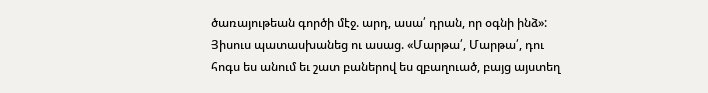ծառայութեան գործի մէջ. արդ, ասա՛ դրան, որ օգնի ինձ»: Յիսուս պատասխանեց ու ասաց. «Մարթա՛, Մարթա՛, դու հոգս ես անում եւ շատ բաներով ես զբաղուած, բայց այստեղ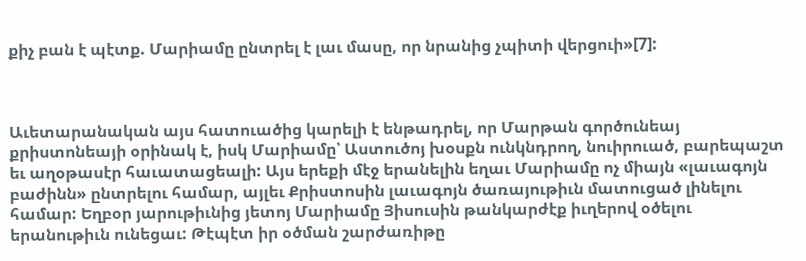քիչ բան է պէտք. Մարիամը ընտրել է լաւ մասը, որ նրանից չպիտի վերցուի»[7]:



Աւետարանական այս հատուածից կարելի է ենթադրել, որ Մարթան գործունեայ քրիստոնեայի օրինակ է, իսկ Մարիամը՝ Աստուծոյ խօսքն ունկնդրող, նուիրուած, բարեպաշտ եւ աղօթասէր հաւատացեալի: Այս երեքի մէջ երանելին եղաւ Մարիամը ոչ միայն «լաւագոյն բաժինն» ընտրելու համար, այլեւ Քրիստոսին լաւագոյն ծառայութիւն մատուցած լինելու համար: Եղբօր յարութիւնից յետոյ Մարիամը Յիսուսին թանկարժէք իւղերով օծելու երանութիւն ունեցաւ: Թէպէտ իր օծման շարժառիթը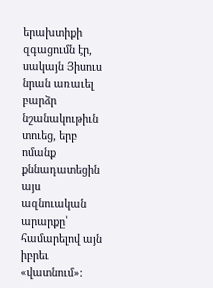երախտիքի զգացումն էր, սակայն Յիսուս նրան առաւել բարձր նշանակութիւն տուեց, երբ ոմանք քննադատեցին այս ազնուական արարքը՝ համարելով այն իբրեւ «վատնում»: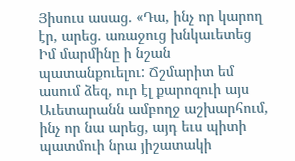Յիսուս ասաց. «Դա, ինչ որ կարող էր, արեց. առաջուց խնկաւետեց Իմ մարմինը ի նշան պատանքուելու: Ճշմարիտ եմ ասում ձեզ, ուր էլ քարոզուի այս Աւետարանն ամբողջ աշխարհում, ինչ որ նա արեց, այդ եւս պիտի պատմուի նրա յիշատակի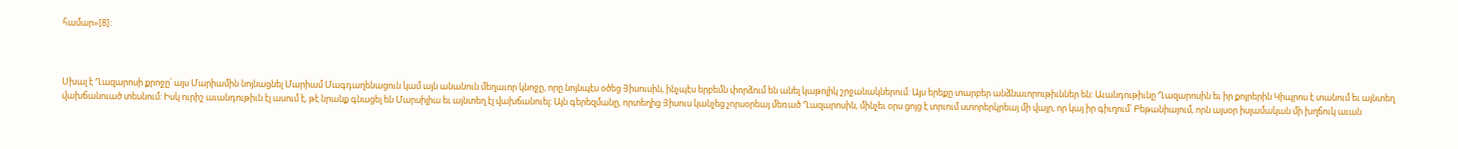համար»[8]:



Սխալ է Ղազարոսի քրոջը՝ այս Մարիամին նոյնացնել Մարիամ Մագդաղենացուն կամ այն անանուն մեղաւոր կնոջը, որը նոյնպէս օծեց Յիսուսին, ինչպէս երբեմն փորձում են անել կաթոլիկ շրջանակներում: Այս երեքը տարբեր անձնաւորութիւններ են: Աւանդութիւնը Ղազարոսին եւ իր քոյրերին Կիպրոս է տանում եւ այնտեղ վախճանուած տեսնում: Իսկ ուրիշ աւանդութիւն էլ ասում է, թէ նրանք գնացել են Մարսիլիա եւ այնտեղ էլ վախճանուել: Այն գերեզմանը, որտեղից Յիսուս կանչեց չորսօրեայ մեռած Ղազարոսին, մինչեւ օրս ցոյց է տրւում ստորերկրեայ մի վայր, որ կայ իր գիւղում՝ Բեթանիայում, որն այսօր իսլամական մի խղճուկ աւան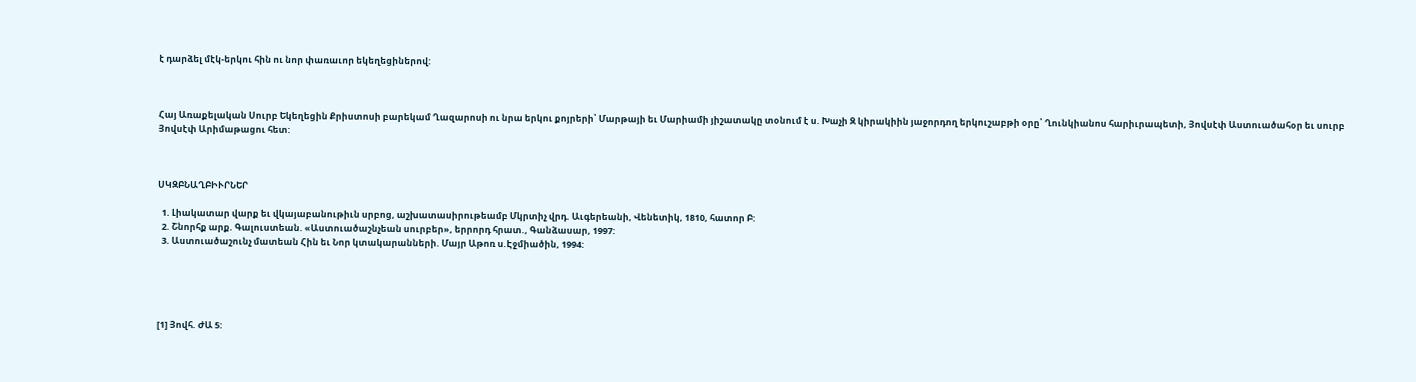է դարձել մէկ-երկու հին ու նոր փառաւոր եկեղեցիներով:



Հայ Առաքելական Սուրբ Եկեղեցին Քրիստոսի բարեկամ Ղազարոսի ու նրա երկու քոյրերի՝ Մարթայի եւ Մարիամի յիշատակը տօնում է ս. Խաչի Զ կիրակիին յաջորդող երկուշաբթի օրը՝ Ղունկիանոս հարիւրապետի, Յովսէփ Աստուածահօր եւ սուրբ Յովսէփ Արիմաթացու հետ:



ՍԿԶԲՆԱՂԲԻՒՐՆԵՐ

  1. Լիակատար վարք եւ վկայաբանութիւն սրբոց, աշխատասիրութեամբ Մկրտիչ վրդ. Աւգերեանի, Վենետիկ, 1810, հատոր Բ:
  2. Շնորհք արք. Գալուստեան. «Աստուածաշնչեան սուրբեր», երրորդ հրատ., Գանձասար, 1997:
  3. Աստուածաշունչ մատեան Հին եւ Նոր կտակարանների. Մայր Աթոռ ս.Էջմիածին, 1994:





[1] Յովհ. ԺԱ 5: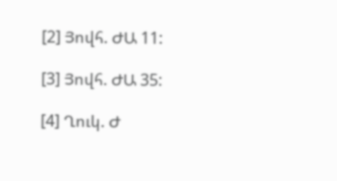[2] Յովհ. ԺԱ 11:

[3] Յովհ. ԺԱ 35:

[4] Ղուկ. Ժ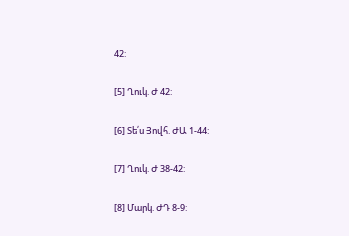42:

[5] Ղուկ. Ժ 42:

[6] Տե՛ս Յովհ. ԺԱ 1-44:

[7] Ղուկ. Ժ 38-42:

[8] Մարկ. ԺԴ 8-9: